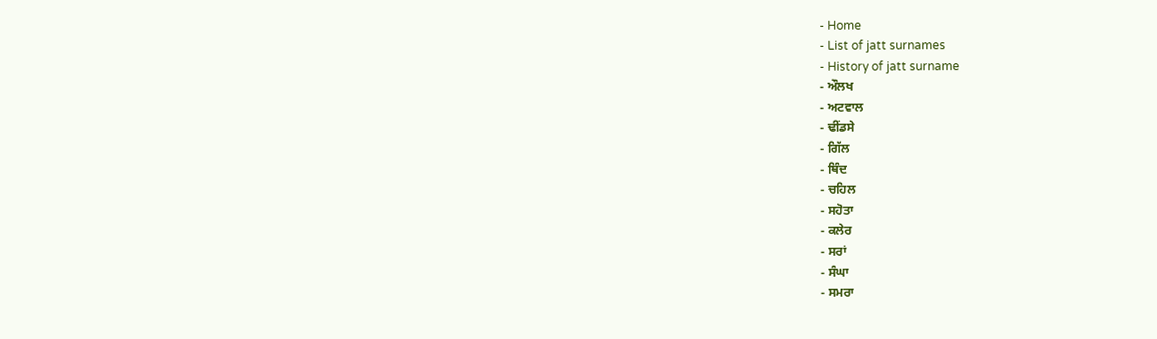- Home
- List of jatt surnames
- History of jatt surname
- ਔਲਖ
- ਅਟਵਾਲ
- ਢੀਂਡਸੇ
- ਗਿੱਲ
- ਥਿੰਦ
- ਚਹਿਲ
- ਸਹੋਤਾ
- ਕਲੇਰ
- ਸਰਾਂ
- ਸੰਘਾ
- ਸਮਰਾ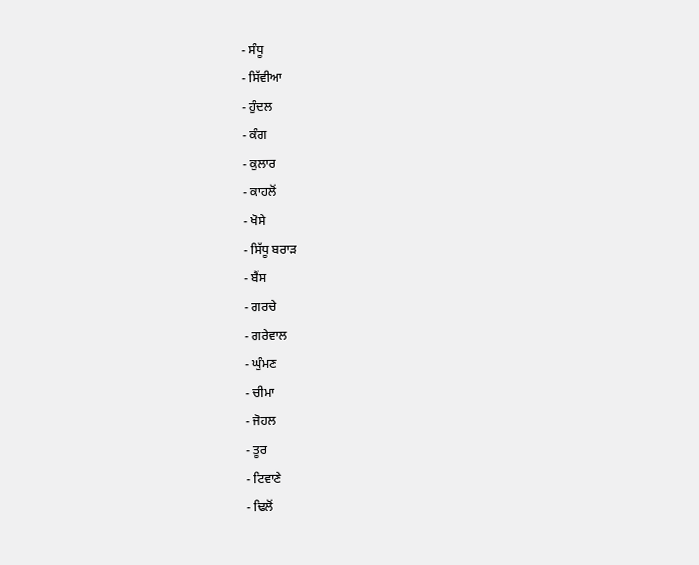- ਸੰਧੂ
- ਸਿੱਵੀਆ
- ਹੁੰਦਲ
- ਕੰਗ
- ਕੁਲਾਰ
- ਕਾਹਲੋਂ
- ਖੋਸੇ
- ਸਿੱਧੂ ਬਰਾੜ
- ਬੈਂਸ
- ਗਰਚੇ
- ਗਰੇਵਾਲ
- ਘੁੰਮਣ
- ਚੀਮਾ
- ਜੋਹਲ
- ਤੂਰ
- ਟਿਵਾਣੇ
- ਢਿਲੋਂ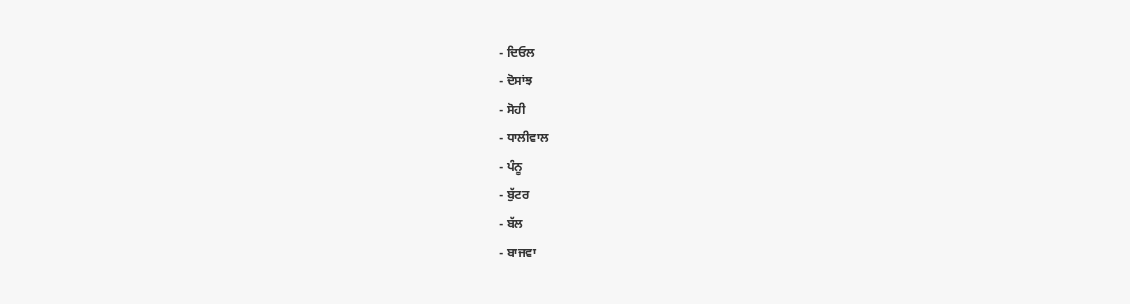- ਦਿਓਲ
- ਦੋਸਾਂਝ
- ਸੋਹੀ
- ਧਾਲੀਵਾਲ
- ਪੰਨੂ
- ਬੁੱਟਰ
- ਬੱਲ
- ਬਾਜਵਾ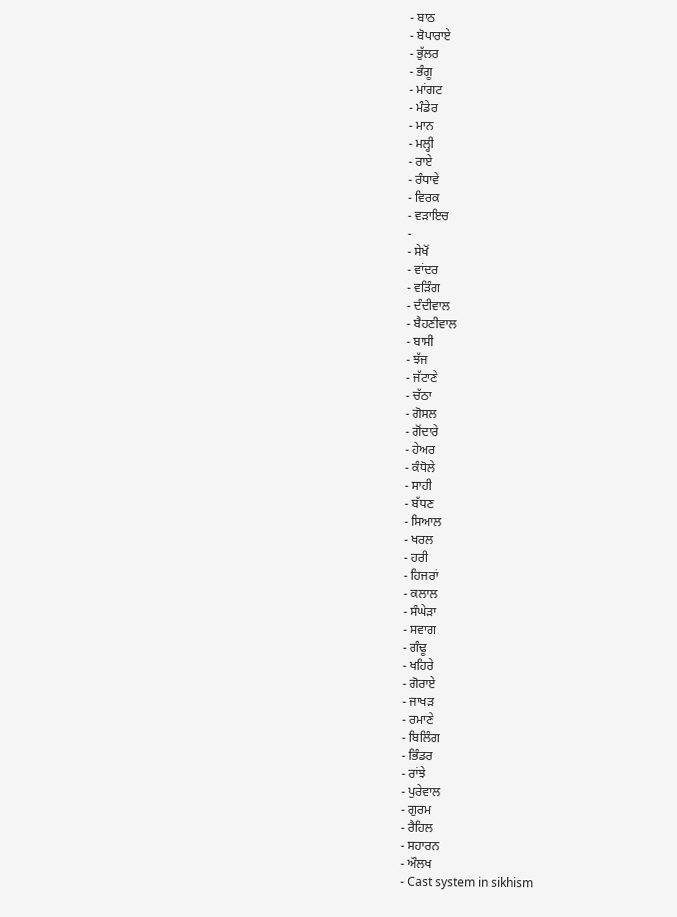- ਬਾਠ
- ਬੋਪਾਰਾਏ
- ਭੁੱਲਰ
- ਭੰਗੂ
- ਮਾਂਗਟ
- ਮੰਡੇਰ
- ਮਾਨ
- ਮਲ੍ਹੀ
- ਰਾਏ
- ਰੰਧਾਵੇ
- ਵਿਰਕ
- ਵੜਾਇਚ
-
- ਸੇਖੋਂ
- ਵਾਂਦਰ
- ਵੜਿੰਗ
- ਦੰਦੀਵਾਲ
- ਬੈਹਣੀਵਾਲ
- ਬਾਸੀ
- ਝੱਜ
- ਜੱਟਾਣੇ
- ਚੱਠਾ
- ਗੋਸਲ
- ਗੋਂਦਾਰੇ
- ਹੇਅਰ
- ਕੰਧੋਲੇ
- ਸਾਹੀ
- ਬੱਧਣ
- ਸਿਆਲ
- ਖਰਲ
- ਹਰੀ
- ਹਿਜਰਾਂ
- ਕਲਾਲ
- ਸੰਘੇੜਾ
- ਸਵਾਗ
- ਗੰਢੂ
- ਖਹਿਰੇ
- ਗੋਰਾਏ
- ਜਾਖੜ
- ਰਮਾਣੇ
- ਬਿਲਿੰਗ
- ਭਿੰਡਰ
- ਰਾਂਝੇ
- ਪੁਰੇਵਾਲ
- ਗੁਰਮ
- ਰੈਹਿਲ
- ਸਹਾਰਨ
- ਔਲਖ
- Cast system in sikhism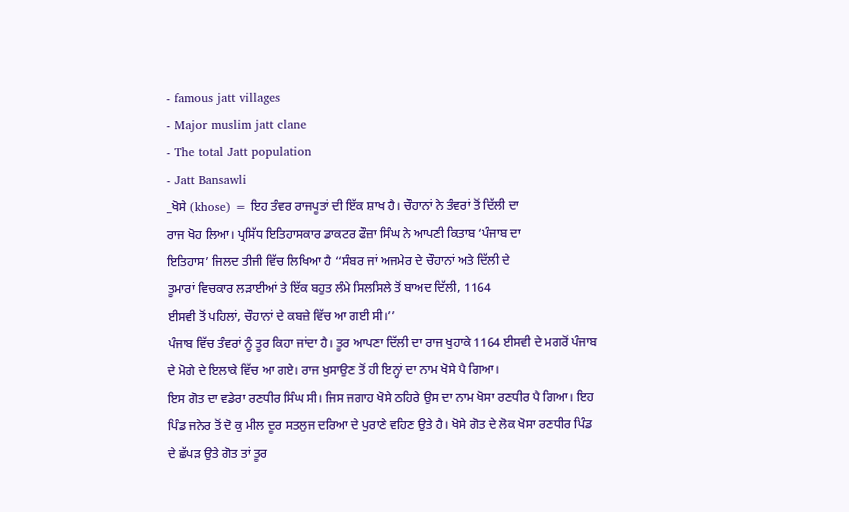- famous jatt villages
- Major muslim jatt clane
- The total Jatt population
- Jatt Bansawli
_ਖੋਸੇ (khose) = ਇਹ ਤੰਵਰ ਰਾਜਪੂਤਾਂ ਦੀ ਇੱਕ ਸ਼ਾਖ ਹੈ। ਚੌਹਾਨਾਂ ਨੇ ਤੰਵਰਾਂ ਤੋਂ ਦਿੱਲੀ ਦਾ
ਰਾਜ ਖੋਹ ਲਿਆ। ਪ੍ਰਸਿੱਧ ਇਤਿਹਾਸਕਾਰ ਡਾਕਟਰ ਫੌਜ਼ਾ ਸਿੰਘ ਨੇ ਆਪਣੀ ਕਿਤਾਬ ‘ਪੰਜਾਬ ਦਾ
ਇਤਿਹਾਸ’ ਜਿਲਦ ਤੀਜੀ ਵਿੱਚ ਲਿਖਿਆ ਹੈ ‘‘ਸੰਬਰ ਜਾਂ ਅਜਮੇਰ ਦੇ ਚੌਹਾਨਾਂ ਅਤੇ ਦਿੱਲੀ ਦੇ
ਤੂਮਾਰਾਂ ਵਿਚਕਾਰ ਲੜਾਈਆਂ ਤੇ ਇੱਕ ਬਹੁਤ ਲੰਮੇ ਸਿਲਸਿਲੇ ਤੋਂ ਬਾਅਦ ਦਿੱਲੀ, 1164
ਈਸਵੀ ਤੋਂ ਪਹਿਲਾਂ, ਚੌਹਾਨਾਂ ਦੇ ਕਬਜ਼ੇ ਵਿੱਚ ਆ ਗਈ ਸੀ।’’
ਪੰਜਾਬ ਵਿੱਚ ਤੰਵਰਾਂ ਨੂੰ ਤੂਰ ਕਿਹਾ ਜਾਂਦਾ ਹੈ। ਤੂਰ ਆਪਣਾ ਦਿੱਲੀ ਦਾ ਰਾਜ ਖੁਹਾਕੇ 1164 ਈਸਵੀ ਦੇ ਮਗਰੋਂ ਪੰਜਾਬ ਦੇ ਮੋਗੇ ਦੇ ਇਲਾਕੇ ਵਿੱਚ ਆ ਗਏ। ਰਾਜ ਖੁਸਾਉਣ ਤੋਂ ਹੀ ਇਨ੍ਹਾਂ ਦਾ ਨਾਮ ਖੋਸੇ ਪੈ ਗਿਆ।
ਇਸ ਗੋਤ ਦਾ ਵਡੇਰਾ ਰਣਧੀਰ ਸਿੰਘ ਸੀ। ਜਿਸ ਜਗਾਹ ਖੋਸੇ ਠਹਿਰੇ ਉਸ ਦਾ ਨਾਮ ਖੋਸਾ ਰਣਧੀਰ ਪੈ ਗਿਆ। ਇਹ ਪਿੰਡ ਜਨੇਰ ਤੋਂ ਦੋ ਕੁ ਮੀਲ ਦੂਰ ਸਤਲੁਜ ਦਰਿਆ ਦੇ ਪੁਰਾਣੇ ਵਹਿਣ ਉਤੇ ਹੈ। ਖੋਸੇ ਗੋਤ ਦੇ ਲੋਕ ਖੋਸਾ ਰਣਧੀਰ ਪਿੰਡ ਦੇ ਛੱਪੜ ਉਤੇ ਗੋਤ ਤਾਂ ਤੂਰ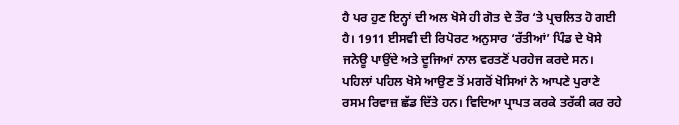ਹੈ ਪਰ ਹੁਣ ਇਨ੍ਹਾਂ ਦੀ ਅਲ ਖੋਸੇ ਹੀ ਗੋਤ ਦੇ ਤੌਰ ‘ਤੇ ਪ੍ਰਚਲਿਤ ਹੋ ਗਈ ਹੈ। 1911 ਈਸਵੀ ਦੀ ਰਿਪੋਰਟ ਅਨੁਸਾਰ ‘ਰੱਤੀਆਂ’ ਪਿੰਡ ਦੇ ਖੋਸੇ ਜਨੇਊ ਪਾਉਂਦੇ ਅਤੇ ਦੂਜਿਆਂ ਨਾਲ ਵਰਤਣੋਂ ਪਰਹੇਜ ਕਰਦੇ ਸਨ। ਪਹਿਲਾਂ ਪਹਿਲ ਖੋਸੇ ਆਉਣ ਤੋਂ ਮਗਰੋਂ ਖੋਸਿਆਂ ਨੇ ਆਪਣੇ ਪੁਰਾਣੇ ਰਸਮ ਰਿਵਾਜ਼ ਛੱਡ ਦਿੱਤੇ ਹਨ। ਵਿਦਿਆ ਪ੍ਰਾਪਤ ਕਰਕੇ ਤਰੱਕੀ ਕਰ ਰਹੇ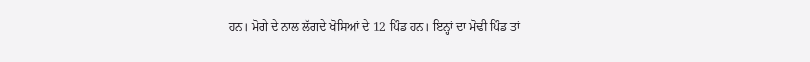ਹਨ। ਮੋਗੇ ਦੇ ਨਾਲ ਲੱਗਦੇ ਖੋਸਿਆਂ ਦੇ 12 ਪਿੰਡ ਹਨ। ਇਨ੍ਹਾਂ ਦਾ ਮੋਢੀ ਪਿੰਡ ਤਾਂ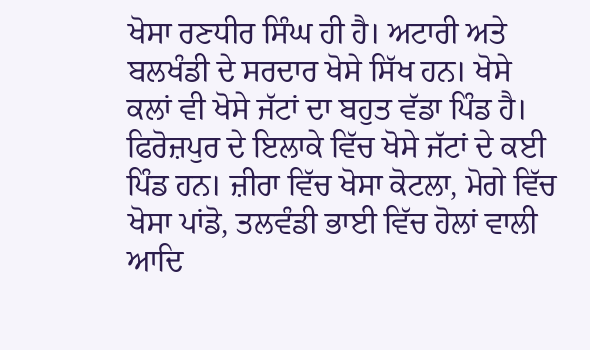ਖੋਸਾ ਰਣਧੀਰ ਸਿੰਘ ਹੀ ਹੈ। ਅਟਾਰੀ ਅਤੇ ਬਲਖੰਡੀ ਦੇ ਸਰਦਾਰ ਖੋਸੇ ਸਿੱਖ ਹਨ। ਖੋਸੇ ਕਲਾਂ ਵੀ ਖੋਸੇ ਜੱਟਾਂ ਦਾ ਬਹੁਤ ਵੱਡਾ ਪਿੰਡ ਹੈ। ਫਿਰੋਜ਼ਪੁਰ ਦੇ ਇਲਾਕੇ ਵਿੱਚ ਖੋਸੇ ਜੱਟਾਂ ਦੇ ਕਈ ਪਿੰਡ ਹਨ। ਜ਼ੀਰਾ ਵਿੱਚ ਖੋਸਾ ਕੋਟਲਾ, ਮੋਗੇ ਵਿੱਚ ਖੋਸਾ ਪਾਂਡੋ, ਤਲਵੰਡੀ ਭਾਈ ਵਿੱਚ ਹੋਲਾਂ ਵਾਲੀ ਆਦਿ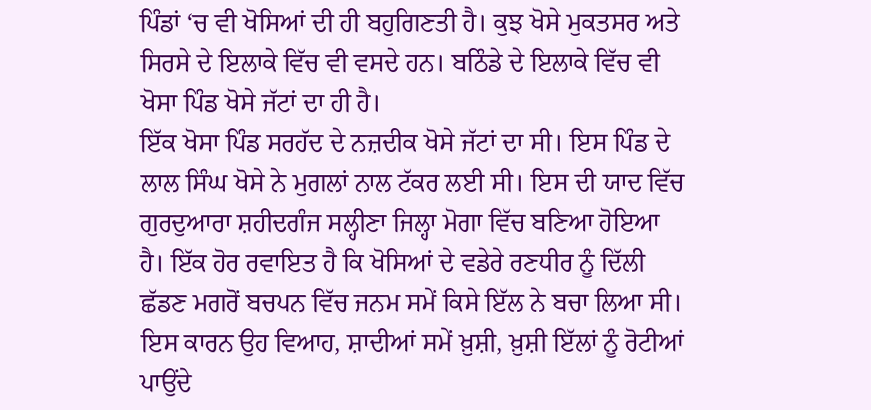ਪਿੰਡਾਂ ‘ਚ ਵੀ ਖੋਸਿਆਂ ਦੀ ਹੀ ਬਹੁਗਿਣਤੀ ਹੈ। ਕੁਝ ਖੋਸੇ ਮੁਕਤਸਰ ਅਤੇ ਸਿਰਸੇ ਦੇ ਇਲਾਕੇ ਵਿੱਚ ਵੀ ਵਸਦੇ ਹਨ। ਬਠਿੰਡੇ ਦੇ ਇਲਾਕੇ ਵਿੱਚ ਵੀ ਖੋਸਾ ਪਿੰਡ ਖੋਸੇ ਜੱਟਾਂ ਦਾ ਹੀ ਹੈ।
ਇੱਕ ਖੋਸਾ ਪਿੰਡ ਸਰਹੱਦ ਦੇ ਨਜ਼ਦੀਕ ਖੋਸੇ ਜੱਟਾਂ ਦਾ ਸੀ। ਇਸ ਪਿੰਡ ਦੇ ਲਾਲ ਸਿੰਘ ਖੋਸੇ ਨੇ ਮੁਗਲਾਂ ਨਾਲ ਟੱਕਰ ਲਈ ਸੀ। ਇਸ ਦੀ ਯਾਦ ਵਿੱਚ ਗੁਰਦੁਆਰਾ ਸ਼ਹੀਦਗੰਜ ਸਲ੍ਹੀਣਾ ਜਿਲ੍ਹਾ ਮੋਗਾ ਵਿੱਚ ਬਣਿਆ ਹੋਇਆ ਹੈ। ਇੱਕ ਹੋਰ ਰਵਾਇਤ ਹੈ ਕਿ ਖੋਸਿਆਂ ਦੇ ਵਡੇਰੇ ਰਣਧੀਰ ਨੂੰ ਦਿੱਲੀ ਛੱਡਣ ਮਗਰੋਂ ਬਚਪਨ ਵਿੱਚ ਜਨਮ ਸਮੇਂ ਕਿਸੇ ਇੱਲ ਨੇ ਬਚਾ ਲਿਆ ਸੀ। ਇਸ ਕਾਰਨ ਉਹ ਵਿਆਹ, ਸ਼ਾਦੀਆਂ ਸਮੇਂ ਖ਼ੁਸ਼ੀ, ਖ਼ੁਸ਼ੀ ਇੱਲਾਂ ਨੂੰ ਰੋਟੀਆਂ ਪਾਉਂਦੇ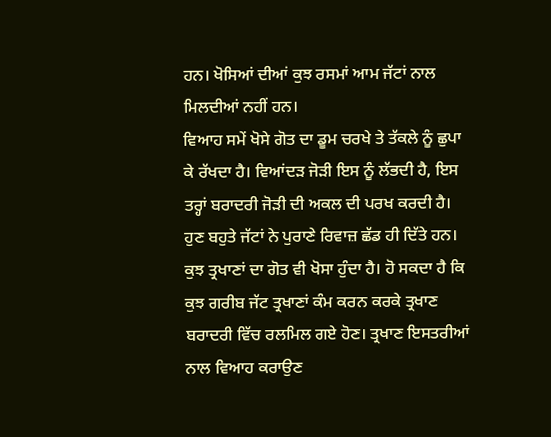ਹਨ। ਖੋਸਿਆਂ ਦੀਆਂ ਕੁਝ ਰਸਮਾਂ ਆਮ ਜੱਟਾਂ ਨਾਲ ਮਿਲਦੀਆਂ ਨਹੀਂ ਹਨ।
ਵਿਆਹ ਸਮੇਂ ਖੋਸੇ ਗੋਤ ਦਾ ਡੂਮ ਚਰਖੇ ਤੇ ਤੱਕਲੇ ਨੂੰ ਛੁਪਾ ਕੇ ਰੱਖਦਾ ਹੈ। ਵਿਆਂਦੜ ਜੋੜੀ ਇਸ ਨੂੰ ਲੱਭਦੀ ਹੈ, ਇਸ ਤਰ੍ਹਾਂ ਬਰਾਦਰੀ ਜੋੜੀ ਦੀ ਅਕਲ ਦੀ ਪਰਖ ਕਰਦੀ ਹੈ। ਹੁਣ ਬਹੁਤੇ ਜੱਟਾਂ ਨੇ ਪੁਰਾਣੇ ਰਿਵਾਜ਼ ਛੱਡ ਹੀ ਦਿੱਤੇ ਹਨ। ਕੁਝ ਤ੍ਰਖਾਣਾਂ ਦਾ ਗੋਤ ਵੀ ਖੋਸਾ ਹੁੰਦਾ ਹੈ। ਹੋ ਸਕਦਾ ਹੈ ਕਿ ਕੁਝ ਗਰੀਬ ਜੱਟ ਤ੍ਰਖਾਣਾਂ ਕੰਮ ਕਰਨ ਕਰਕੇ ਤ੍ਰਖਾਣ ਬਰਾਦਰੀ ਵਿੱਚ ਰਲਮਿਲ ਗਏ ਹੋਣ। ਤ੍ਰਖਾਣ ਇਸਤਰੀਆਂ ਨਾਲ ਵਿਆਹ ਕਰਾਉਣ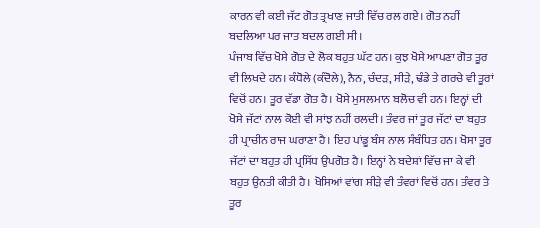ਕਾਰਨ ਵੀ ਕਈ ਜੱਟ ਗੋਤ ਤ੍ਰਖਾਣ ਜਾਤੀ ਵਿੱਚ ਰਲ ਗਏ। ਗੋਤ ਨਹੀਂ ਬਦਲਿਆ ਪਰ ਜਾਤ ਬਦਲ ਗਈ ਸੀ।
ਪੰਜਾਬ ਵਿੱਚ ਖੋਸੇ ਗੋਤ ਦੇ ਲੋਕ ਬਹੁਤ ਘੱਟ ਹਨ। ਕੁਝ ਖੋਸੇ ਆਪਣਾ ਗੋਤ ਤੂਰ ਵੀ ਲਿਖਦੇ ਹਨ। ਕੰਧੋਲੇ (ਕੰਦੋਲੇ), ਨੈਨ, ਚੰਦੜ, ਸੀੜੇ, ਢੰਡੇ ਤੇ ਗਰਚੇ ਵੀ ਤੂਰਾਂ ਵਿਚੋਂ ਹਨ। ਤੂਰ ਵੱਡਾ ਗੋਤ ਹੈ। ਖੋਸੇ ਮੁਸਲਮਾਨ ਬਲੋਚ ਵੀ ਹਨ। ਇਨ੍ਹਾਂ ਦੀ ਖੋਸੇ ਜੱਟਾਂ ਨਾਲ ਕੋਈ ਵੀ ਸਾਂਝ ਨਹੀਂ ਰਲਦੀ। ਤੰਵਰ ਜਾਂ ਤੂਰ ਜੱਟਾਂ ਦਾ ਬਹੁਤ ਹੀ ਪ੍ਰਾਚੀਨ ਰਾਜ ਘਰਾਣਾ ਹੈ। ਇਹ ਪਾਂਡੂ ਬੰਸ ਨਾਲ ਸੰਬੰਧਿਤ ਹਨ। ਖੋਸਾ ਤੂਰ ਜੱਟਾਂ ਦਾ ਬਹੁਤ ਹੀ ਪ੍ਰਸਿੱਧ ਉਪਗੋਤ ਹੈ। ਇਨ੍ਹਾਂ ਨੇ ਬਦੇਸ਼ਾਂ ਵਿੱਚ ਜਾ ਕੇ ਵੀ ਬਹੁਤ ਉਨਤੀ ਕੀਤੀ ਹੈ। ਖੋਸਿਆਂ ਵਾਂਗ ਸੀੜੇ ਵੀ ਤੰਵਰਾਂ ਵਿਚੋਂ ਹਨ। ਤੰਵਰ ਤੇ ਤੂਰ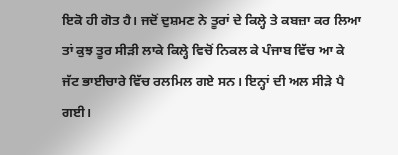ਇਕੋ ਹੀ ਗੋਤ ਹੈ। ਜਦੋਂ ਦੁਸ਼ਮਣ ਨੇ ਤੂਰਾਂ ਦੇ ਕਿਲ੍ਹੇ ਤੇ ਕਬਜ਼ਾ ਕਰ ਲਿਆ ਤਾਂ ਕੁਝ ਤੂਰ ਸੀੜੀ ਲਾਕੇ ਕਿਲ੍ਹੇ ਵਿਚੋਂ ਨਿਕਲ ਕੇ ਪੰਜਾਬ ਵਿੱਚ ਆ ਕੇ ਜੱਟ ਭਾਈਚਾਰੇ ਵਿੱਚ ਰਲਮਿਲ ਗਏ ਸਨ। ਇਨ੍ਹਾਂ ਦੀ ਅਲ ਸੀੜੇ ਪੈ ਗਈ।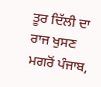ਤੂਰ ਦਿੱਲੀ ਦਾ ਰਾਜ ਖੁਸਣ ਮਗਰੋਂ ਪੰਜਾਬ,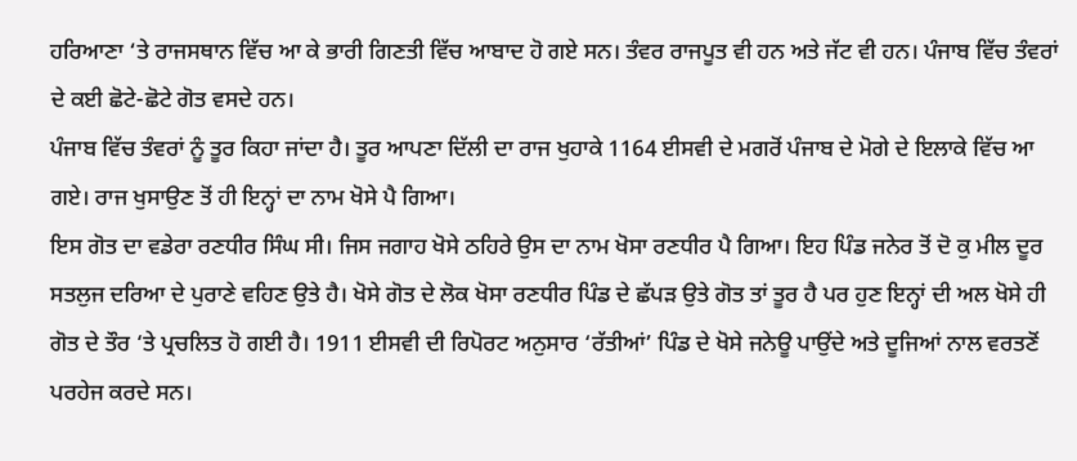ਹਰਿਆਣਾ ‘ਤੇ ਰਾਜਸਥਾਨ ਵਿੱਚ ਆ ਕੇ ਭਾਰੀ ਗਿਣਤੀ ਵਿੱਚ ਆਬਾਦ ਹੋ ਗਏ ਸਨ। ਤੰਵਰ ਰਾਜਪੂਤ ਵੀ ਹਨ ਅਤੇ ਜੱਟ ਵੀ ਹਨ। ਪੰਜਾਬ ਵਿੱਚ ਤੰਵਰਾਂ ਦੇ ਕਈ ਛੋਟੇ-ਛੋਟੇ ਗੋਤ ਵਸਦੇ ਹਨ।
ਪੰਜਾਬ ਵਿੱਚ ਤੰਵਰਾਂ ਨੂੰ ਤੂਰ ਕਿਹਾ ਜਾਂਦਾ ਹੈ। ਤੂਰ ਆਪਣਾ ਦਿੱਲੀ ਦਾ ਰਾਜ ਖੁਹਾਕੇ 1164 ਈਸਵੀ ਦੇ ਮਗਰੋਂ ਪੰਜਾਬ ਦੇ ਮੋਗੇ ਦੇ ਇਲਾਕੇ ਵਿੱਚ ਆ ਗਏ। ਰਾਜ ਖੁਸਾਉਣ ਤੋਂ ਹੀ ਇਨ੍ਹਾਂ ਦਾ ਨਾਮ ਖੋਸੇ ਪੈ ਗਿਆ।
ਇਸ ਗੋਤ ਦਾ ਵਡੇਰਾ ਰਣਧੀਰ ਸਿੰਘ ਸੀ। ਜਿਸ ਜਗਾਹ ਖੋਸੇ ਠਹਿਰੇ ਉਸ ਦਾ ਨਾਮ ਖੋਸਾ ਰਣਧੀਰ ਪੈ ਗਿਆ। ਇਹ ਪਿੰਡ ਜਨੇਰ ਤੋਂ ਦੋ ਕੁ ਮੀਲ ਦੂਰ ਸਤਲੁਜ ਦਰਿਆ ਦੇ ਪੁਰਾਣੇ ਵਹਿਣ ਉਤੇ ਹੈ। ਖੋਸੇ ਗੋਤ ਦੇ ਲੋਕ ਖੋਸਾ ਰਣਧੀਰ ਪਿੰਡ ਦੇ ਛੱਪੜ ਉਤੇ ਗੋਤ ਤਾਂ ਤੂਰ ਹੈ ਪਰ ਹੁਣ ਇਨ੍ਹਾਂ ਦੀ ਅਲ ਖੋਸੇ ਹੀ ਗੋਤ ਦੇ ਤੌਰ ‘ਤੇ ਪ੍ਰਚਲਿਤ ਹੋ ਗਈ ਹੈ। 1911 ਈਸਵੀ ਦੀ ਰਿਪੋਰਟ ਅਨੁਸਾਰ ‘ਰੱਤੀਆਂ’ ਪਿੰਡ ਦੇ ਖੋਸੇ ਜਨੇਊ ਪਾਉਂਦੇ ਅਤੇ ਦੂਜਿਆਂ ਨਾਲ ਵਰਤਣੋਂ ਪਰਹੇਜ ਕਰਦੇ ਸਨ।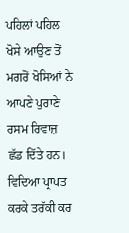ਪਹਿਲਾਂ ਪਹਿਲ ਖੋਸੇ ਆਉਣ ਤੋਂ ਮਗਰੋਂ ਖੋਸਿਆਂ ਨੇ ਆਪਣੇ ਪੁਰਾਣੇ ਰਸਮ ਰਿਵਾਜ਼ ਛੱਡ ਦਿੱਤੇ ਹਨ। ਵਿਦਿਆ ਪ੍ਰਾਪਤ ਕਰਕੇ ਤਰੱਕੀ ਕਰ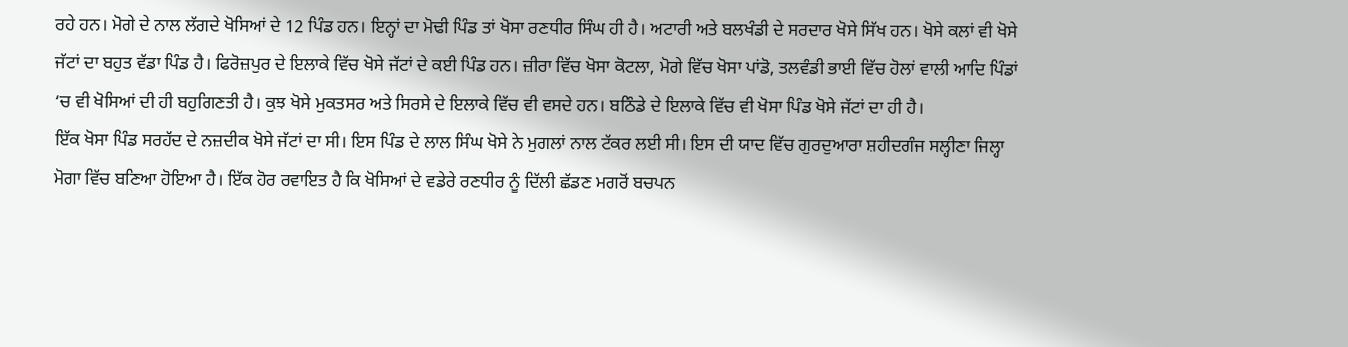ਰਹੇ ਹਨ। ਮੋਗੇ ਦੇ ਨਾਲ ਲੱਗਦੇ ਖੋਸਿਆਂ ਦੇ 12 ਪਿੰਡ ਹਨ। ਇਨ੍ਹਾਂ ਦਾ ਮੋਢੀ ਪਿੰਡ ਤਾਂ ਖੋਸਾ ਰਣਧੀਰ ਸਿੰਘ ਹੀ ਹੈ। ਅਟਾਰੀ ਅਤੇ ਬਲਖੰਡੀ ਦੇ ਸਰਦਾਰ ਖੋਸੇ ਸਿੱਖ ਹਨ। ਖੋਸੇ ਕਲਾਂ ਵੀ ਖੋਸੇ ਜੱਟਾਂ ਦਾ ਬਹੁਤ ਵੱਡਾ ਪਿੰਡ ਹੈ। ਫਿਰੋਜ਼ਪੁਰ ਦੇ ਇਲਾਕੇ ਵਿੱਚ ਖੋਸੇ ਜੱਟਾਂ ਦੇ ਕਈ ਪਿੰਡ ਹਨ। ਜ਼ੀਰਾ ਵਿੱਚ ਖੋਸਾ ਕੋਟਲਾ, ਮੋਗੇ ਵਿੱਚ ਖੋਸਾ ਪਾਂਡੋ, ਤਲਵੰਡੀ ਭਾਈ ਵਿੱਚ ਹੋਲਾਂ ਵਾਲੀ ਆਦਿ ਪਿੰਡਾਂ ‘ਚ ਵੀ ਖੋਸਿਆਂ ਦੀ ਹੀ ਬਹੁਗਿਣਤੀ ਹੈ। ਕੁਝ ਖੋਸੇ ਮੁਕਤਸਰ ਅਤੇ ਸਿਰਸੇ ਦੇ ਇਲਾਕੇ ਵਿੱਚ ਵੀ ਵਸਦੇ ਹਨ। ਬਠਿੰਡੇ ਦੇ ਇਲਾਕੇ ਵਿੱਚ ਵੀ ਖੋਸਾ ਪਿੰਡ ਖੋਸੇ ਜੱਟਾਂ ਦਾ ਹੀ ਹੈ।
ਇੱਕ ਖੋਸਾ ਪਿੰਡ ਸਰਹੱਦ ਦੇ ਨਜ਼ਦੀਕ ਖੋਸੇ ਜੱਟਾਂ ਦਾ ਸੀ। ਇਸ ਪਿੰਡ ਦੇ ਲਾਲ ਸਿੰਘ ਖੋਸੇ ਨੇ ਮੁਗਲਾਂ ਨਾਲ ਟੱਕਰ ਲਈ ਸੀ। ਇਸ ਦੀ ਯਾਦ ਵਿੱਚ ਗੁਰਦੁਆਰਾ ਸ਼ਹੀਦਗੰਜ ਸਲ੍ਹੀਣਾ ਜਿਲ੍ਹਾ ਮੋਗਾ ਵਿੱਚ ਬਣਿਆ ਹੋਇਆ ਹੈ। ਇੱਕ ਹੋਰ ਰਵਾਇਤ ਹੈ ਕਿ ਖੋਸਿਆਂ ਦੇ ਵਡੇਰੇ ਰਣਧੀਰ ਨੂੰ ਦਿੱਲੀ ਛੱਡਣ ਮਗਰੋਂ ਬਚਪਨ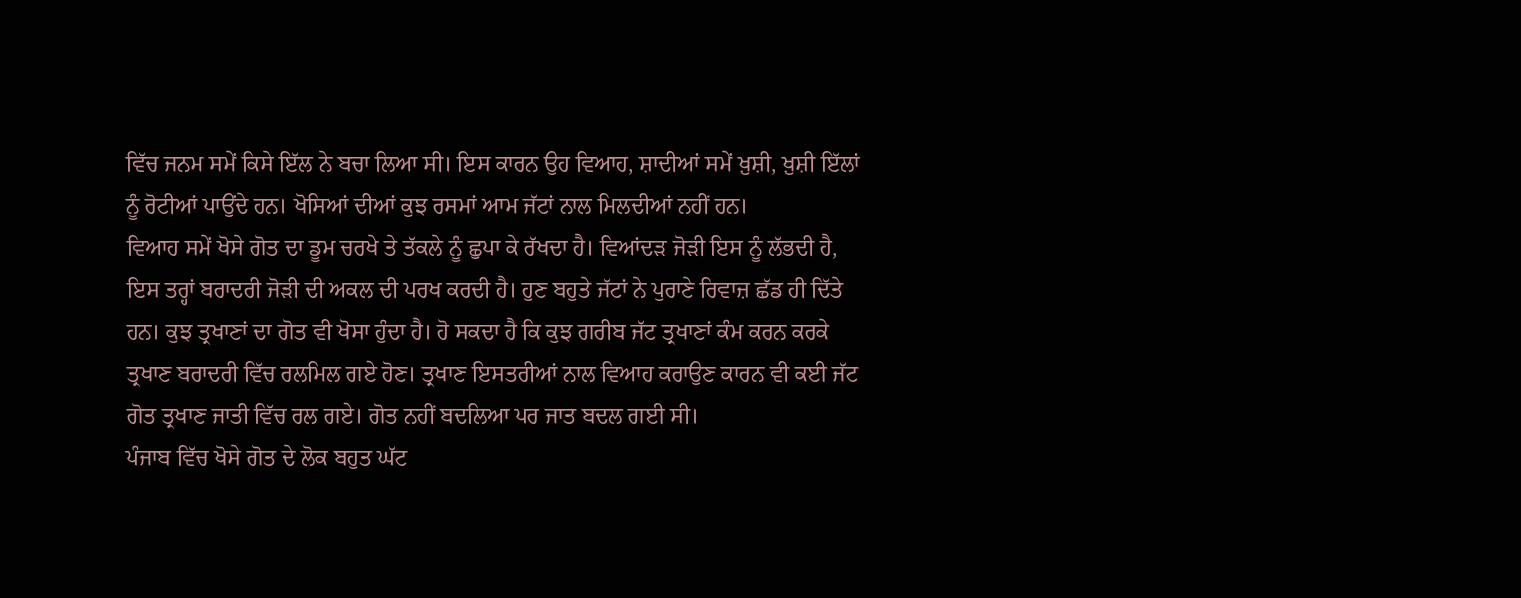ਵਿੱਚ ਜਨਮ ਸਮੇਂ ਕਿਸੇ ਇੱਲ ਨੇ ਬਚਾ ਲਿਆ ਸੀ। ਇਸ ਕਾਰਨ ਉਹ ਵਿਆਹ, ਸ਼ਾਦੀਆਂ ਸਮੇਂ ਖ਼ੁਸ਼ੀ, ਖ਼ੁਸ਼ੀ ਇੱਲਾਂ ਨੂੰ ਰੋਟੀਆਂ ਪਾਉਂਦੇ ਹਨ। ਖੋਸਿਆਂ ਦੀਆਂ ਕੁਝ ਰਸਮਾਂ ਆਮ ਜੱਟਾਂ ਨਾਲ ਮਿਲਦੀਆਂ ਨਹੀਂ ਹਨ।
ਵਿਆਹ ਸਮੇਂ ਖੋਸੇ ਗੋਤ ਦਾ ਡੂਮ ਚਰਖੇ ਤੇ ਤੱਕਲੇ ਨੂੰ ਛੁਪਾ ਕੇ ਰੱਖਦਾ ਹੈ। ਵਿਆਂਦੜ ਜੋੜੀ ਇਸ ਨੂੰ ਲੱਭਦੀ ਹੈ, ਇਸ ਤਰ੍ਹਾਂ ਬਰਾਦਰੀ ਜੋੜੀ ਦੀ ਅਕਲ ਦੀ ਪਰਖ ਕਰਦੀ ਹੈ। ਹੁਣ ਬਹੁਤੇ ਜੱਟਾਂ ਨੇ ਪੁਰਾਣੇ ਰਿਵਾਜ਼ ਛੱਡ ਹੀ ਦਿੱਤੇ ਹਨ। ਕੁਝ ਤ੍ਰਖਾਣਾਂ ਦਾ ਗੋਤ ਵੀ ਖੋਸਾ ਹੁੰਦਾ ਹੈ। ਹੋ ਸਕਦਾ ਹੈ ਕਿ ਕੁਝ ਗਰੀਬ ਜੱਟ ਤ੍ਰਖਾਣਾਂ ਕੰਮ ਕਰਨ ਕਰਕੇ ਤ੍ਰਖਾਣ ਬਰਾਦਰੀ ਵਿੱਚ ਰਲਮਿਲ ਗਏ ਹੋਣ। ਤ੍ਰਖਾਣ ਇਸਤਰੀਆਂ ਨਾਲ ਵਿਆਹ ਕਰਾਉਣ ਕਾਰਨ ਵੀ ਕਈ ਜੱਟ ਗੋਤ ਤ੍ਰਖਾਣ ਜਾਤੀ ਵਿੱਚ ਰਲ ਗਏ। ਗੋਤ ਨਹੀਂ ਬਦਲਿਆ ਪਰ ਜਾਤ ਬਦਲ ਗਈ ਸੀ।
ਪੰਜਾਬ ਵਿੱਚ ਖੋਸੇ ਗੋਤ ਦੇ ਲੋਕ ਬਹੁਤ ਘੱਟ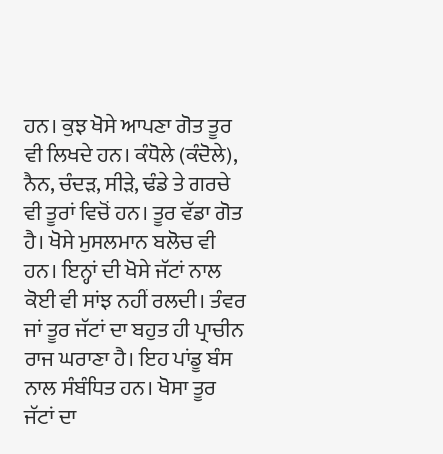ਹਨ। ਕੁਝ ਖੋਸੇ ਆਪਣਾ ਗੋਤ ਤੂਰ ਵੀ ਲਿਖਦੇ ਹਨ। ਕੰਧੋਲੇ (ਕੰਦੋਲੇ), ਨੈਨ, ਚੰਦੜ, ਸੀੜੇ, ਢੰਡੇ ਤੇ ਗਰਚੇ ਵੀ ਤੂਰਾਂ ਵਿਚੋਂ ਹਨ। ਤੂਰ ਵੱਡਾ ਗੋਤ ਹੈ। ਖੋਸੇ ਮੁਸਲਮਾਨ ਬਲੋਚ ਵੀ ਹਨ। ਇਨ੍ਹਾਂ ਦੀ ਖੋਸੇ ਜੱਟਾਂ ਨਾਲ ਕੋਈ ਵੀ ਸਾਂਝ ਨਹੀਂ ਰਲਦੀ। ਤੰਵਰ ਜਾਂ ਤੂਰ ਜੱਟਾਂ ਦਾ ਬਹੁਤ ਹੀ ਪ੍ਰਾਚੀਨ ਰਾਜ ਘਰਾਣਾ ਹੈ। ਇਹ ਪਾਂਡੂ ਬੰਸ ਨਾਲ ਸੰਬੰਧਿਤ ਹਨ। ਖੋਸਾ ਤੂਰ ਜੱਟਾਂ ਦਾ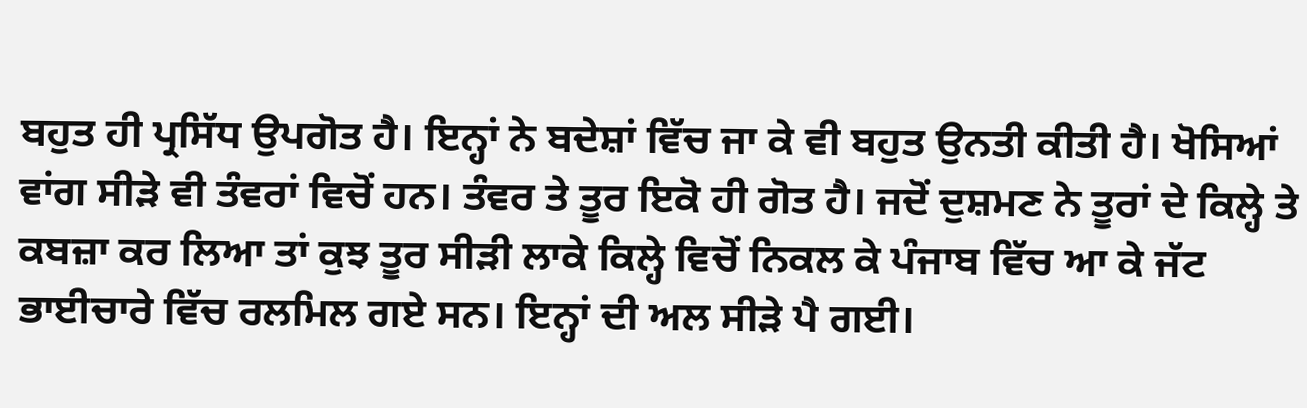ਬਹੁਤ ਹੀ ਪ੍ਰਸਿੱਧ ਉਪਗੋਤ ਹੈ। ਇਨ੍ਹਾਂ ਨੇ ਬਦੇਸ਼ਾਂ ਵਿੱਚ ਜਾ ਕੇ ਵੀ ਬਹੁਤ ਉਨਤੀ ਕੀਤੀ ਹੈ। ਖੋਸਿਆਂ ਵਾਂਗ ਸੀੜੇ ਵੀ ਤੰਵਰਾਂ ਵਿਚੋਂ ਹਨ। ਤੰਵਰ ਤੇ ਤੂਰ ਇਕੋ ਹੀ ਗੋਤ ਹੈ। ਜਦੋਂ ਦੁਸ਼ਮਣ ਨੇ ਤੂਰਾਂ ਦੇ ਕਿਲ੍ਹੇ ਤੇ ਕਬਜ਼ਾ ਕਰ ਲਿਆ ਤਾਂ ਕੁਝ ਤੂਰ ਸੀੜੀ ਲਾਕੇ ਕਿਲ੍ਹੇ ਵਿਚੋਂ ਨਿਕਲ ਕੇ ਪੰਜਾਬ ਵਿੱਚ ਆ ਕੇ ਜੱਟ ਭਾਈਚਾਰੇ ਵਿੱਚ ਰਲਮਿਲ ਗਏ ਸਨ। ਇਨ੍ਹਾਂ ਦੀ ਅਲ ਸੀੜੇ ਪੈ ਗਈ।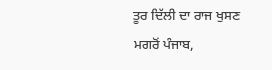ਤੂਰ ਦਿੱਲੀ ਦਾ ਰਾਜ ਖੁਸਣ ਮਗਰੋਂ ਪੰਜਾਬ,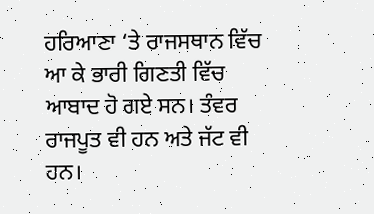ਹਰਿਆਣਾ ‘ਤੇ ਰਾਜਸਥਾਨ ਵਿੱਚ ਆ ਕੇ ਭਾਰੀ ਗਿਣਤੀ ਵਿੱਚ ਆਬਾਦ ਹੋ ਗਏ ਸਨ। ਤੰਵਰ ਰਾਜਪੂਤ ਵੀ ਹਨ ਅਤੇ ਜੱਟ ਵੀ ਹਨ।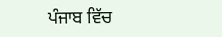ਪੰਜਾਬ ਵਿੱਚ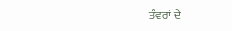ਤੰਵਰਾਂ ਦੇ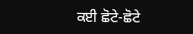ਕਈ ਛੋਟੇ-ਛੋਟੇ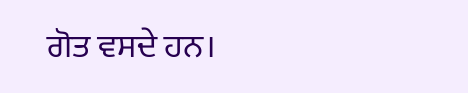ਗੋਤ ਵਸਦੇ ਹਨ।